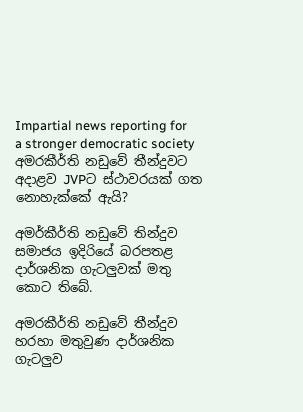Impartial news reporting for a stronger democratic society
අමරකීර්ති නඩුවේ තීන්දුවට අදාළව JVPට ස්ථාවරයක් ගත නොහැක්කේ ඇයි?

අමර්කීර්ති නඩුවේ තින්දුව සමාජය ඉදිරියේ බරපතළ දාර්ශනික ගැටලුවක් මතු කොට තිබේ.

අමරකීර්ති නඩුවේ තීන්දුව හරහා මතුවුණ දාර්ශනික ගැටලුව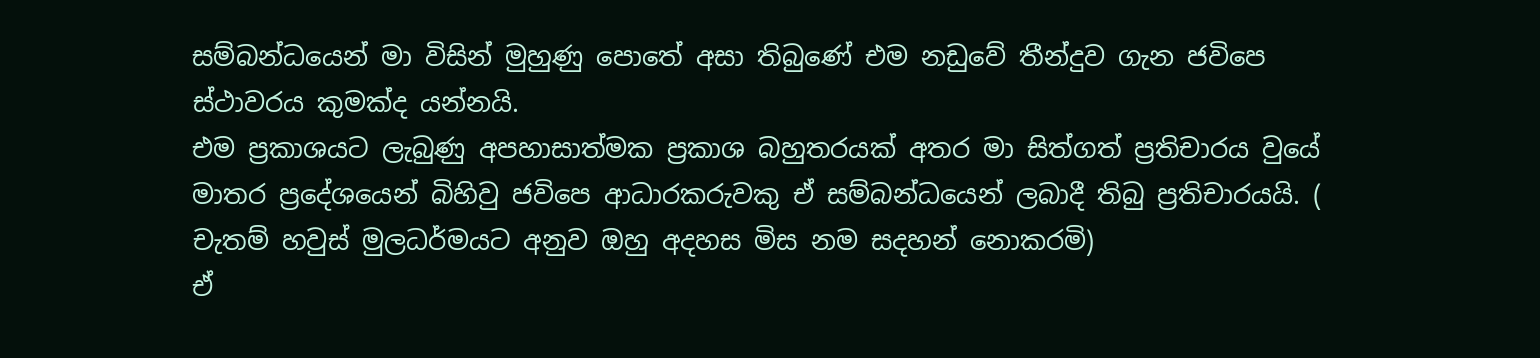සම්බන්ධයෙන් මා විසින් මුහුණු පොතේ අසා තිබුණේ එම නඩුවේ තීන්දුව ගැන ජවිපෙ ස්ථාවරය කුමක්ද යන්නයි.
එම ප්‍රකාශයට ලැබුණු අපහාසාත්මක ප්‍රකාශ බහුතරයක් අතර මා සිත්ගත් ප්‍රතිචාරය වුයේ මාතර ප්‍රදේශයෙන් බිහිවු ජවිපෙ ආධාරකරුවකු ඒ සම්බන්ධයෙන් ලබාදී තිබු ප්‍රතිචාරයයි. ( චැතම් හවුස් මුලධර්මයට අනුව ඔහු අදහස මිස නම සදහන් නොකරමි)
ඒ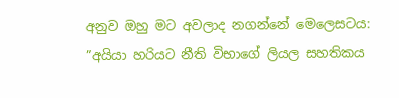අනුව ඔහු මට අවලාද නගන්නේ මෙලෙසටය:
”අයියා හරියට නීති විභාගේ ලියල සහතිකය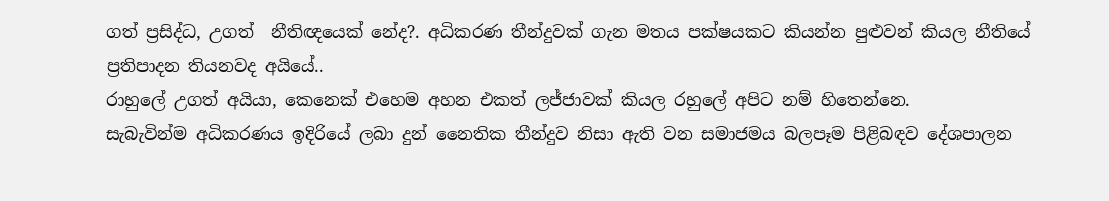ගත් ප්‍රසිද්ධ, උගත්  නීතිඥයෙක් නේද?. අධිකරණ තීන්දුවක් ගැන මතය පක්ෂයකට කියන්න පුළුවන් කියල නීතියේ ප්‍රතිපාදන තියනවද අයියේ..
රාහුලේ උගත් අයියා, කෙනෙක් එහෙම අහන එකත් ලජ්ජාවක් කියල රහුලේ අපිට නම් හිතෙන්නෙ.
සැබැවින්ම අධිකරණය ඉදිරියේ ලබා දුන් නෛතික තීන්දුව නිසා ඇති වන සමාජමය බලපෑම පිළිබඳව දේශපාලන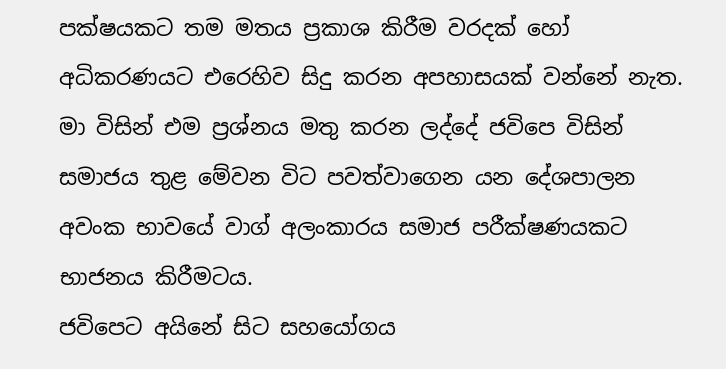පක්ෂයකට තම මතය ප්‍රකාශ කිරීම වරදක් හෝ අධිකරණයට එරෙහිව සිදු කරන අපහාසයක් වන්නේ නැත.
මා විසින් එම ප්‍රශ්නය මතු කරන ලද්දේ ජවිපෙ විසින් සමාජය තුළ මේවන විට පවත්වාගෙන යන දේශපාලන අවංක භාවයේ වාග් අලංකාරය සමාජ පරීක්ෂණයකට භාජනය කිරීමටය.
ජවිපෙට අයිනේ සිට සහයෝගය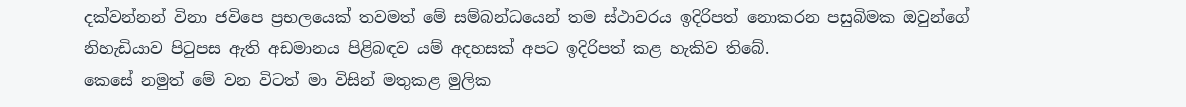දක්වන්නන් විනා ජවිපෙ ප්‍රභලයෙක් තවමත් මේ සම්බන්ධයෙන් තම ස්ථාවරය ඉදිරිපත් නොකරන පසුබිමක ඔවුන්ගේ නිහැඩියාව පිටුපස ඇති අඩමානය පිළිබඳව යම් අදහසක් අපට ඉදිරිපත් කළ හැකිව තිබේ.
කෙසේ නමුත් මේ වන විටත් මා විසින් මතුකළ මුලික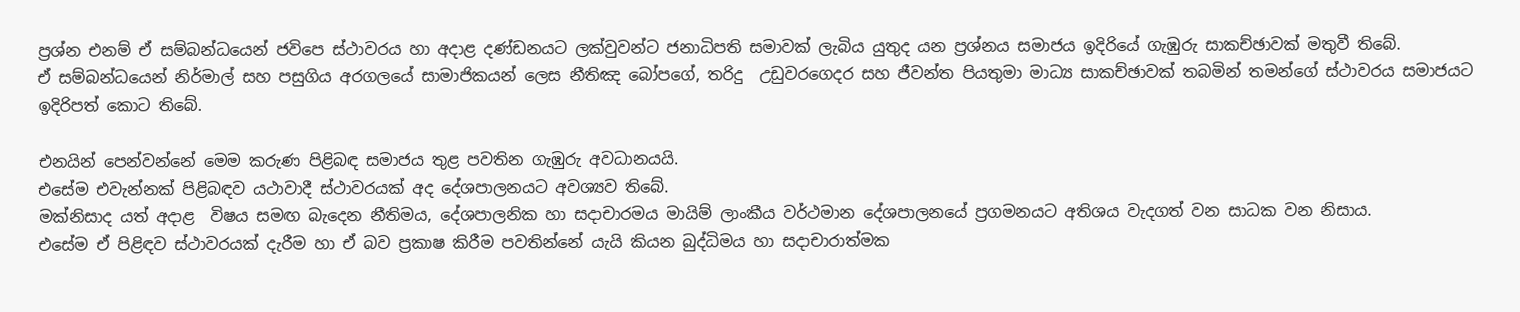ප්‍රශ්න එනම් ඒ සම්බන්ධයෙන් ජවිපෙ ස්ථාවරය හා අදාළ දණ්ඩනයට ලක්වුවන්ට ජනාධිපති සමාවක් ලැබිය යුතුද යන ප්‍රශ්නය සමාජය ඉදිරියේ ගැඹුරු සාකච්ඡාවක් මතුවී තිබේ.
ඒ සම්බන්ධයෙන් නිර්මාල් සහ පසුගිය අරගලයේ සාමාජිකයන් ලෙස නීතිඤ බෝපගේ, තරිදු  උඩුවරගෙදර සහ ජීවන්ත පියතුමා මාධ්‍ය සාකච්ඡාවක් තබමින් තමන්ගේ ස්ථාවරය සමාජයට ඉදිරිපත් කොට තිබේ.

එනයින් පෙන්වන්නේ මෙම කරුණ පිළිබඳ සමාජය තුළ පවතින ගැඹුරු අවධානයයි.
එසේම එවැන්නක් පිළිබඳව යථාවාදී ස්ථාවරයක් අද දේශපාලනයට අවශ්‍යව තිබේ.
මක්නිසාද යත් අදාළ  විෂය සමඟ බැදෙන නීතිමය, දේශපාලනික හා සදාචාරමය මායිම් ලාංකීය වර්ථමාන දේශපාලනයේ ප්‍රගමනයට අතිශය වැදගත් වන සාධක වන නිසාය.
එසේම ඒ පිළිඳව ස්ථාවරයක් දැරීම හා ඒ බව ප්‍රකාෂ කිරීම පවතින්නේ යැයි කියන බුද්ධිමය හා සදාචාරාත්මක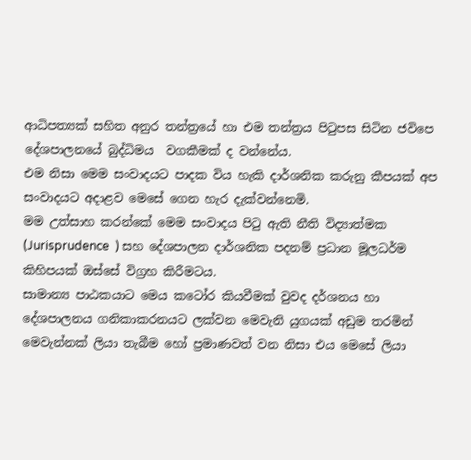ආධිපත්‍යක් සහිත අනුර තන්ත්‍රයේ හා එම තන්ත්‍රය පිටුපස සිටින ජවිපෙ දේශපාලනයේ බුද්ධිමය  වගකීමක් ද වන්නේය.
එම නිසා මෙම සංවාදයට පාදක විය හැකි දාර්ශනික කරුනු කීපයක් අප සංවාදයට අදාළව මෙසේ ගෙන හැර දැක්වන්නෙමි.
මම උත්සාහ කරන්කේ මෙම සංවාදය පිටු ඇති නීති විද්‍යාත්මක (Jurisprudence  ) සහ දේශපාලන දාර්ශනික පදනම් ප්‍රධාන මූලධර්ම කිහිපයක් ඔස්සේ විග්‍රහ කිරීමටය.
සාමාන්‍ය පාඨකයාට මෙය කටෝර කියවීමක් වුවද දර්ශනය හා දේශපාලනය ගනිකාකරනයට ලක්වන මෙවැනි යුගයක් අඩුම තරමින් මෙවැන්නක් ලියා තැබීම හෝ ප්‍රමාණවත් වන නිසා එය මෙසේ ලියා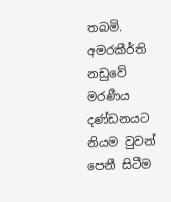තබමි.
අමරකීර්ති නඩුවේ මරණීය දණ්ඩනයට නියම වුවන් පෙනී සිටීම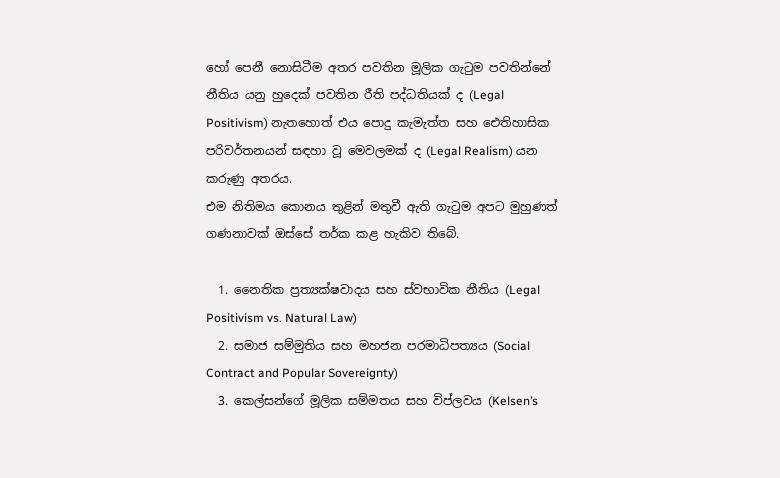හෝ පෙනී නොසිටීම අතර පවතින මූලික ගැටුම පවතින්නේ නීතිය යනු හුදෙක් පවතින රීති පද්ධතියක් ද (Legal Positivism) නැතහොත් එය පොදු කැමැත්ත සහ ඓතිහාසික පරිවර්තනයන් සඳහා වූ මෙවලමක් ද (Legal Realism) යන කරුණු අතරය.
එම නිතිමය කොනය තුළින් මතුවී ඇති ගැටුම අපට මුහුණත් ගණනාවක් ඔස්සේ තර්ක කළ හැකිව තිබේ.

  1. නෛතික ප්‍රත්‍යක්ෂවාදය සහ ස්වභාවික නීතිය (Legal Positivism vs. Natural Law)
  2. සමාජ සම්මුතිය සහ මහජන පරමාධිපත්‍යය (Social Contract and Popular Sovereignty)
  3. කෙල්සන්ගේ මූලික සම්මතය සහ විප්ලවය (Kelsen’s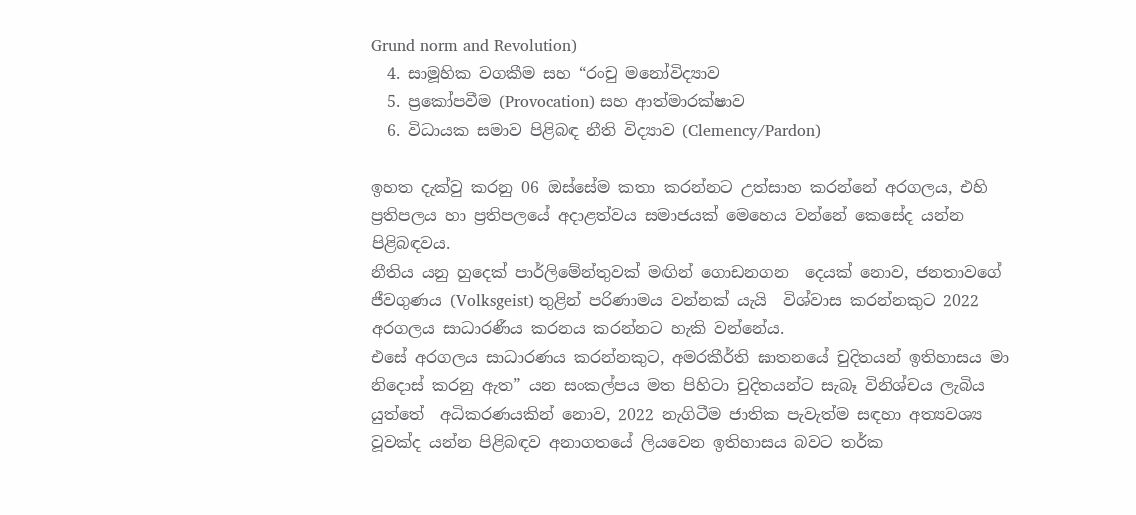Grund norm and Revolution)
  4. සාමූහික වගකීම සහ “රංචු මනෝවිද්‍යාව
  5. ප්‍රකෝපවීම (Provocation) සහ ආත්මාරක්ෂාව
  6. විධායක සමාව පිළිබඳ නීති විද්‍යාව (Clemency/Pardon)

ඉහත දැක්වු කරනු 06 ඔස්සේම කතා කරන්නට උත්සාහ කරන්නේ අරගලය, එහි ප්‍රතිපලය හා ප්‍රතිපලයේ අදාළත්වය සමාජයක් මෙහෙය වන්නේ කෙසේද යන්න පිළිබඳවය.
නීතිය යනු හුදෙක් පාර්ලිමේන්තුවක් මඟින් ගොඩනගන  දෙයක් නොව, ජනතාවගේ ජීවගුණය (Volksgeist) තුළින් පරිණාමය වන්නක් යැයි  විශ්වාස කරන්නකුට 2022 අරගලය සාධාරණීය කරනය කරන්නට හැකි වන්නේය.
එසේ අරගලය සාධාරණය කරන්නකුට, අමරකීර්ති ඝාතනයේ චුදිතයන් ඉතිහාසය මා නිදොස් කරනු ඇත” යන සංකල්පය මත පිහිටා චුදිතයන්ට සැබෑ විනිශ්චය ලැබිය යුත්තේ  අධිකරණයකින් නොව, 2022 නැගිටීම ජාතික පැවැත්ම සඳහා අත්‍යවශ්‍ය වූවක්ද යන්න පිළිබඳව අනාගතයේ ලියවෙන ඉතිහාසය බවට තර්ක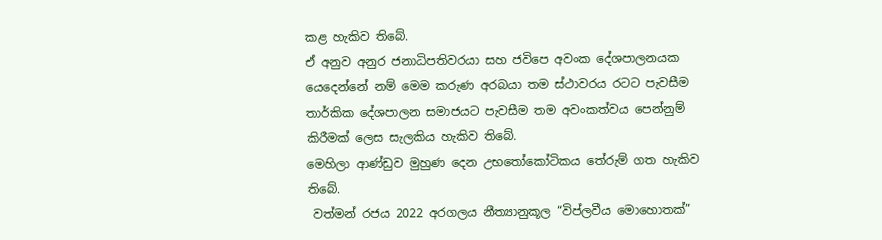කළ හැකිව තිබේ.
ඒ අනුව අනුර ජනාධිපතිවරයා සහ ජවිපෙ අවංක දේශපාලනයක යෙදෙන්නේ නම් මෙම කරුණ අරබයා තම ස්ථාවරය රටට පැවසීම තාර්කික දේශපාලන සමාජයට පැවසීම තම අවංකත්වය පෙන්නුම් කිරීමක් ලෙස සැලකිය හැකිව තිබේ.
මෙහිලා ආණ්ඩුව මුහුණ දෙන උභතෝකෝටිකය තේරුම් ගත හැකිව තිබේ.
 වත්මන් රජය 2022 අරගලය නීත්‍යානුකූල “විප්ලවීය මොහොතක්”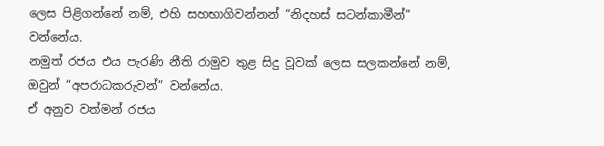ලෙස පිළිගන්නේ නම්, එහි සහභාගිවන්නන් “නිදහස් සටන්කාමීන්” වන්නේය.
නමුත් රජය එය පැරණි නීති රාමුව තුළ සිදු වූවක් ලෙස සලකන්නේ නම්, ඔවුන් “අපරාධකරුවන්” වන්නේය.
ඒ අනුව වත්මන් රජය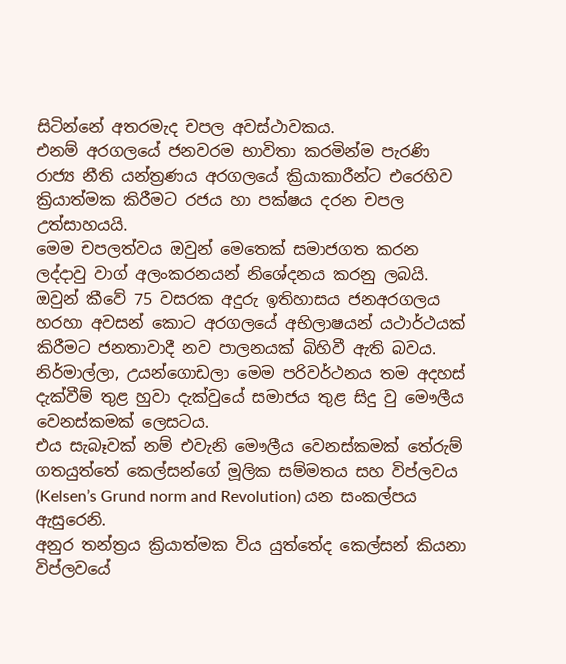සිටින්නේ අතරමැද චපල අවස්ථාවකය.
එනම් අරගලයේ ජනවරම භාවිතා කරමින්ම පැරණි රාජ්‍ය නීති යන්ත්‍රණය අරගලයේ ක්‍රියාකාරීන්ට එරෙහිව ක්‍රියාත්මක කිරීමට රජය හා පක්ෂය දරන චපල උත්සාහයයි.
මෙම චපලත්වය ඔවුන් මෙතෙක් සමාජගත කරන ලද්දාවු වාග් අලංකරනයන් නිශේදනය කරනු ලබයි.
ඔවුන් කීවේ 75 වසරක අදුරු ඉතිහාසය ජනඅරගලය හරහා අවසන් කොට අරගලයේ අභිලාෂයන් යථාර්ථයක් කිරීමට ජනතාවාදී නව පාලනයක් බිහිවී ඇති බවය.
නිර්මාල්ලා, උයන්ගොඩලා මෙම පරිවර්ථනය තම අදහස් දැක්වීම් තුළ හුවා දැක්වුයේ සමාජය තුළ සිදු වු මෞලීය වෙනස්කමක් ලෙසටය.
එය සැබෑවක් නම් එවැනි මෞලීය වෙනස්කමක් තේරුම් ගතයුත්තේ කෙල්සන්ගේ මූලික සම්මතය සහ විප්ලවය (Kelsen’s Grund norm and Revolution) යන සංකල්පය ඇසුරෙනි.
අනුර තන්ත්‍රය ක්‍රියාත්මක විය යුත්තේද කෙල්සන් කියනා විප්ලවයේ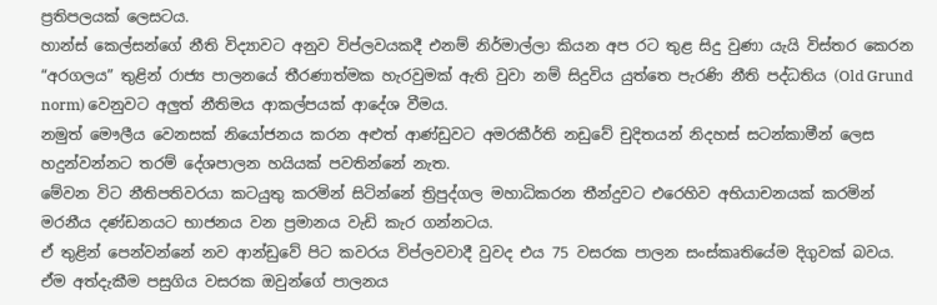ප්‍රතිපලයක් ලෙසටය.
හාන්ස් කෙල්සන්ගේ නීති විද්‍යාවට අනුව විප්ලවයකදී එනම් නිර්මාල්ලා කියන අප රට තුළ සිදු වුණා යැයි විස්තර කෙරන “අරගලය” තුළින් රාජ්‍ය පාලනයේ තීරණාත්මක හැරවුමක් ඇති වුවා නම් සිදුවිය යුත්තෙ පැරණි නීති පද්ධතිය (Old Grund norm) වෙනුවට අලුත් නීතිමය ආකල්පයක් ආදේශ වීමය.
නමුත් මෞලීය වෙනසක් නියෝජනය කරන අළුත් ආණ්ඩුවට අමරකීර්ති නඩුවේ චුදිතයන් නිදහස් සටන්කාමීන් ලෙස හදුන්වන්නට තරම් දේශපාලන හයියක් පවතින්නේ නැත.
මේවන විට නීතිපතිවරයා කටයුතු කරමින් සිටින්නේ ත්‍රිපුද්ගල මහාධිකරන තීන්දුවට එරෙහිව අභියාචනයක් කරමින් මරනීය දණ්ඩනයට භාජනය වන ප්‍රමානය වැඩි කැර ගන්නටය.
ඒ තුළින් පෙන්වන්නේ නව ආන්ඩුවේ පිට කවරය විප්ලවවාදී වුවද එය 75 වසරක පාලන සංස්කෘතියේම දිගුවක් බවය.
ඒම අත්දැකීම පසුගිය වසරක ඔවුන්ගේ පාලනය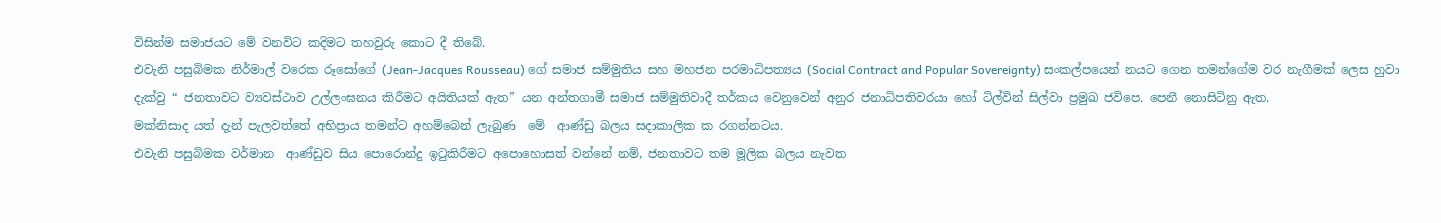විසින්ම සමාජයට මේ වනවිට කදිමට තහවුරු කොට දී තිබේ.
එවැනි පසුබිමක නිර්මාල් වරෙක රූසෝගේ (Jean-Jacques Rousseau) ගේ සමාජ සම්මුතිය සහ මහජන පරමාධිපත්‍යය (Social Contract and Popular Sovereignty) සංකල්පයෙන් නයට ගෙන තමන්ගේම වර නැගීමක් ලෙස හුවා දැක්වු “ ජනතාවට ව්‍යවස්ථාව උල්ලංඝනය කිරීමට අයිතියක් ඇත” යන අන්තගාමී සමාජ සම්මුතිවාදී තර්කය වෙනුවෙන් අනුර ජනාධිපතිවරයා හෝ ටිල්වින් සිල්වා ප්‍රමුඛ ජවිපෙ. පෙනී නොසිටිනු ඇත.
මක්නිසාද යත් දැන් පැලවත්තේ අභිප්‍රාය තමන්ට අහම්බෙන් ලැබුණ  මේ  ආණ්ඩු බලය සදාකාලික ක රගන්නටය.
එවැනි පසුබිමක වර්මාන  ආණ්ඩුව සිය පොරොන්දු ඉටුකිරීමට අපොහොසත් වන්නේ නම්, ජනතාවට තම මූලික බලය නැවත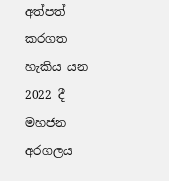අත්පත් කරගත හැකිය යන 2022 දී මහජන අරගලය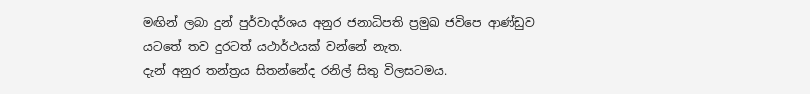මඟින් ලබා දුන් පුර්වාදර්ශය අනුර ජනාධිපති ප්‍රමුඛ ජවිපෙ ආණ්ඩුව යටතේ තව දුරටත් යථාර්ථයක් වන්නේ නැත.
දැන් අනුර තන්ත්‍රය සිතන්නේද රනිල් සිතු විලසටමය.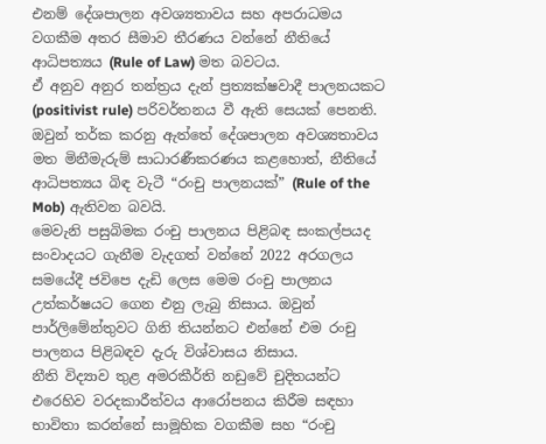එනම් දේශපාලන අවශ්‍යතාවය සහ අපරාධමය වගකීම අතර සීමාව තීරණය වන්නේ නීතියේ ආධිපත්‍යය (Rule of Law) මත බවටය.
ඒ අනුව අනුර තන්ත්‍රය දැන් ප්‍රත්‍යක්ෂවාදී පාලනයකට  (positivist rule) පරිවර්තනය වී ඇති සෙයක් පෙනති.
ඔවුන් තර්ක කරනු ඇත්තේ දේශපාලන අවශ්‍යතාවය මත මිනීමැරුම් සාධාරණීකරණය කළහොත්, නීතියේ ආධිපත්‍යය බිඳ වැටී “රංචු පාලනයක්” (Rule of the Mob) ඇතිවන බවයි.
මෙවැනි පසුබිමක රංචු පාලනය පිළිබඳ සංකල්පයද සංවාදයට ගැනීම වැදගත් වන්නේ 2022 අරගලය සමයේදී ජවිපෙ දැඩි ලෙස මෙම රංචු පාලනය උත්කර්ෂයට ගෙන එනු ලැබු නිසාය. ඔවුන් පාර්ලිමේන්තුවට ගිනි තියන්නට එන්නේ එම රංචු පාලනය පිළිබඳව දැරු විශ්වාසය නිසාය.
නීති විද්‍යාව තුළ අමරකීර්ති නඩුවේ චුදිතයන්ට එරෙහිව වරදකාරීත්වය ආරෝපනය කිරීම සඳහා භාවිතා කරන්නේ සාමූහික වගකීම සහ “රංචු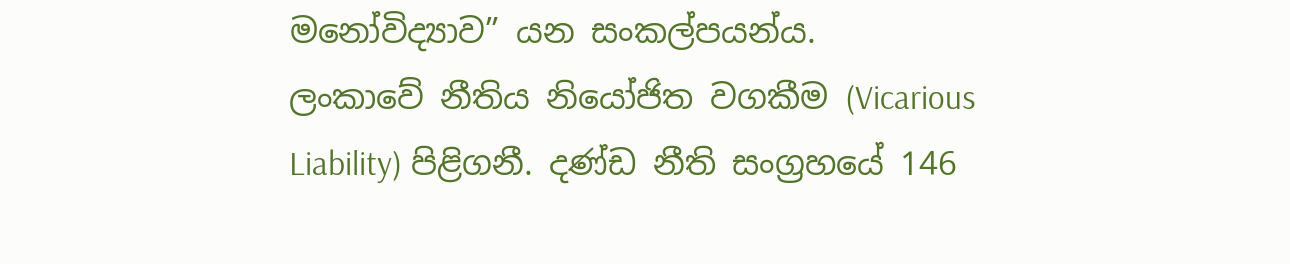මනෝවිද්‍යාව” යන සංකල්පයන්ය.
ලංකාවේ නීතිය නියෝජිත වගකීම (Vicarious Liability) පිළිගනී. දණ්ඩ නීති සංග්‍රහයේ 146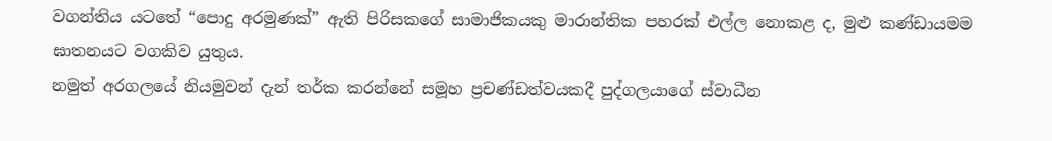වගන්තිය යටතේ “පොදු අරමුණක්” ඇති පිරිසකගේ සාමාජිකයකු මාරාන්තික පහරක් එල්ල නොකළ ද, මුළු කණ්ඩායමම ඝාතනයට වගකිව යුතුය.
නමුත් අරගලයේ නියමුවන් දැන් තර්ක කරන්නේ සමූහ ප්‍රචණ්ඩත්වයකදී පුද්ගලයාගේ ස්වාධීන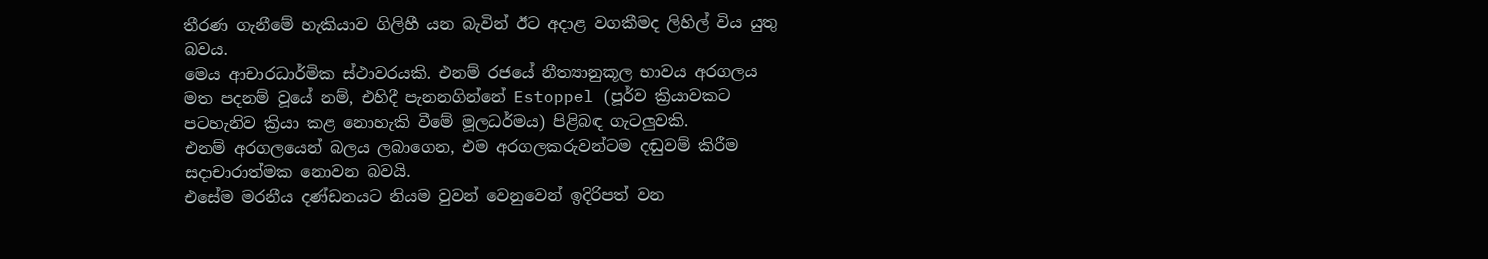තීරණ ගැනීමේ හැකියාව ගිලිහී යන බැවින් ඊට අදාළ වගකීමද ලිහිල් විය යුතු බවය.
මෙය ආචාරධාර්මික ස්ථාවරයකි. එනම් රජයේ නීත්‍යානුකූල භාවය අරගලය මත පදනම් වූයේ නම්, එහිදී පැනනගින්නේ Estoppel (පූර්ව ක්‍රියාවකට පටහැනිව ක්‍රියා කළ නොහැකි වීමේ මූලධර්මය) පිළිබඳ ගැටලුවකි.
එනම් අරගලයෙන් බලය ලබාගෙන, එම අරගලකරුවන්ටම දඬුවම් කිරීම සදාචාරාත්මක නොවන බවයි.
එසේම මරනීය දණ්ඩනයට නියම වුවන් වෙනුවෙන් ඉදිරිපත් වන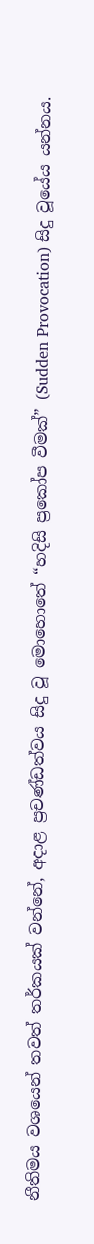නීතිමය වශයෙන් තවත් තර්කයක් වන්නේ, අදාළ ප්‍රචණ්ඩත්වය සිදු වූ මොහොතේ “හදිසි ප්‍රකෝප වීමක්” (Sudden Provocation) සිදු වූයේය යන්නය.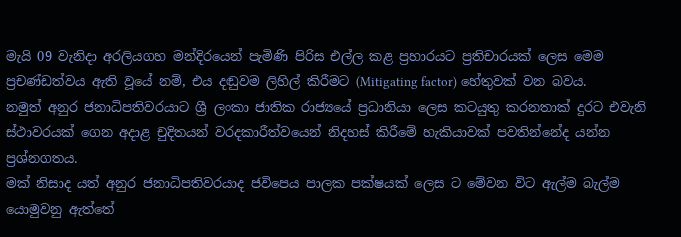මැයි 09 වැනිදා අරලියගහ මන්දිරයෙන් පැමිණි පිරිස එල්ල කළ ප්‍රහාරයට ප්‍රතිචාරයක් ලෙස මෙම ප්‍රචණ්ඩත්වය ඇති වූයේ නම්, එය දඬුවම ලිහිල් කිරීමට (Mitigating factor) හේතුවක් වන බවය.
නමුත් අනුර ජනාධිපතිවරයාට ශ්‍රී ලංකා ජාතික රාජ්‍යයේ ප්‍රධානියා ලෙස කටයුතු කරනතාක් දුරට එවැනි ස්ථාවරයක් ගෙන අදාළ චුදිතයන් වරදකාරීත්වයෙන් නිදහස් කිරීමේ හැකියාවක් පවතින්නේද යන්න ප්‍රශ්නගතය.
මක් නිසාද යත් අනුර ජනාධිපතිවරයාද ජවිපෙය පාලක පක්ෂයක් ලෙස ට මේවන විට ඇල්ම බැල්ම යොමුවනු ඇත්තේ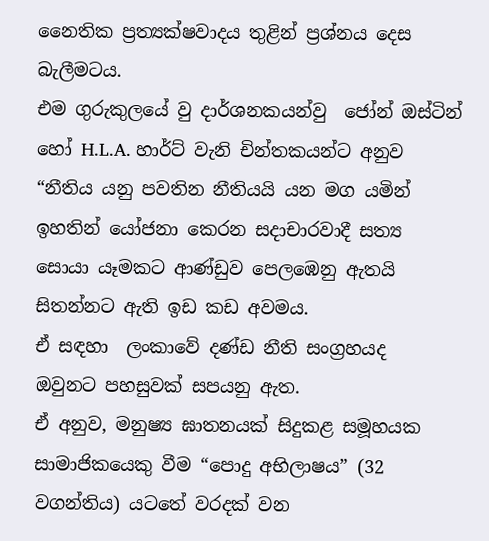නෛතික ප්‍රත්‍යක්ෂවාදය තුළින් ප්‍රශ්නය දෙස බැලීමටය.
එම ගුරුකුලයේ වු දාර්ශනකයන්වු  ජෝන් ඔස්ටින් හෝ H.L.A. හාර්ට් වැනි චින්තකයන්ට අනුව “නීතිය යනු පවතින නීතියයි යන මග යමින් ඉහතින් යෝජනා කෙරන සදාචාරවාදී සත්‍ය සොයා යෑමකට ආණ්ඩුව පෙලඹෙනු ඇතයි සිතන්නට ඇති ඉඩ කඩ අවමය.
ඒ සඳහා  ලංකාවේ දණ්ඩ නීති සංග්‍රහයද  ඔවුනට පහසුවක් සපයනු ඇත.
ඒ අනුව, මනුෂ්‍ය ඝාතනයක් සිදුකළ සමූහයක සාමාජිකයෙකු වීම “පොදු අභිලාෂය” (32 වගන්තිය) යටතේ වරදක් වන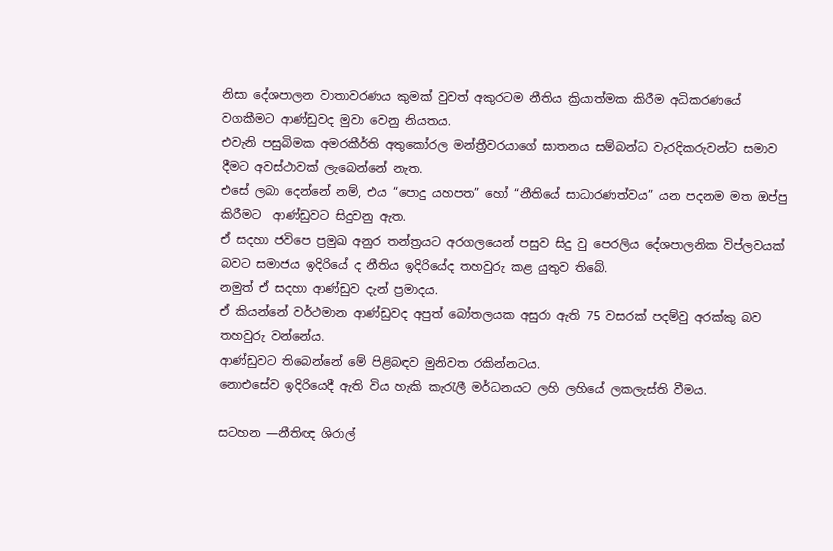නිසා දේශපාලන වාතාවරණය කුමක් වුවත් අකුරටම නීතිය ක්‍රියාත්මක කිරීම අධිකරණයේ වගකීමට ආණ්ඩුවද මුවා වෙනු නියතය.
එවැනි පසුබිමක අමරකීර්ති අතුකෝරල මන්ත්‍රීවරයාගේ ඝාතනය සම්බන්ධ වැරදිකරුවන්ට සමාව දීමට අවස්ථාවක් ලැබෙන්නේ නැත.
එසේ ලබා දෙන්නේ නම්, එය “පොදු යහපත” හෝ “නීතියේ සාධාරණත්වය” යන පදනම මත ඔප්පු කිරීමට  ආණ්ඩුවට සිදුවනු ඇත.
ඒ සදහා ජවිපෙ ප්‍රමුඛ අනුර තන්ත්‍රයට අරගලයෙන් පසුව සිදු වු පෙරලිය දේශපාලනික විප්ලවයක් බවට සමාජය ඉදිරියේ ද නීතිය ඉදිරියේද තහවුරු කළ යුතුව තිබේ.
නමුත් ඒ සදහා ආණ්ඩුව දැන් ප්‍රමාදය.
ඒ කියන්නේ වර්ථමාන ආණ්ඩුවද අපුත් බෝතලයක අසුරා ඇති 75 වසරක් පදම්වු අරක්කු බව තහවුරු වන්නේය.
ආණ්ඩුවට තිබෙන්නේ මේ පිළිබඳව මුනිවත රකින්නටය.
නොඑසේව ඉදිරියෙදී ඇති විය හැකි කැරැලී මර්ධනයට ලහි ලහියේ ලකලැස්ති වීමය.

සටහන —නීතිඥ ශිරාල්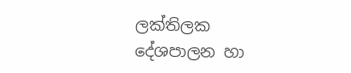ලක්තිලක
දේශපාලන හා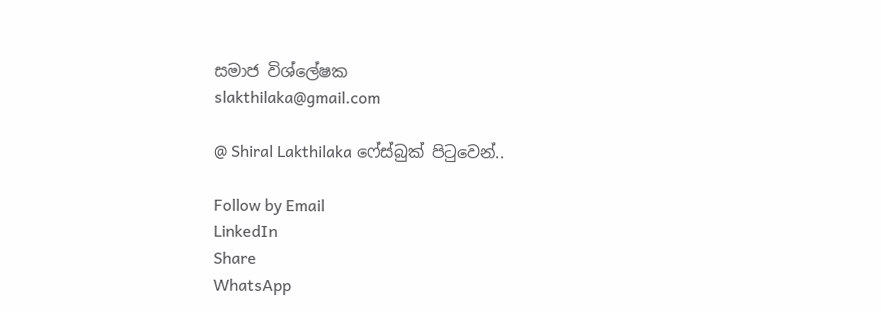සමාජ විශ්ලේෂක
slakthilaka@gmail.com

@ Shiral Lakthilaka ෆේස්බුක් පිටුවෙන්..

Follow by Email
LinkedIn
Share
WhatsApp